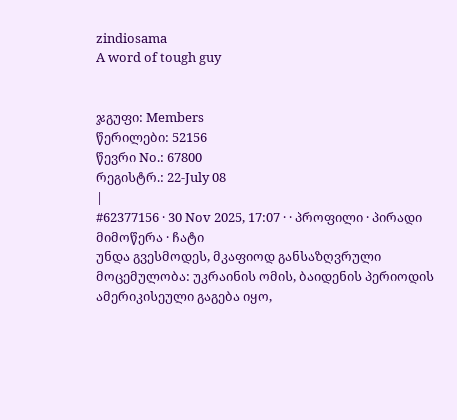zindiosama
A word of tough guy


ჯგუფი: Members
წერილები: 52156
წევრი No.: 67800
რეგისტრ.: 22-July 08
|
#62377156 · 30 Nov 2025, 17:07 · · პროფილი · პირადი მიმოწერა · ჩატი
უნდა გვესმოდეს, მკაფიოდ განსაზღვრული მოცემულობა: უკრაინის ომის, ბაიდენის პერიოდის ამერიკისეული გაგება იყო,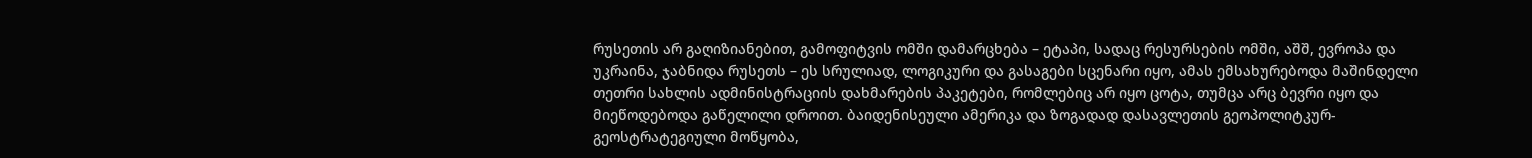რუსეთის არ გაღიზიანებით, გამოფიტვის ომში დამარცხება – ეტაპი, სადაც რესურსების ომში, აშშ, ევროპა და უკრაინა, ჯაბნიდა რუსეთს – ეს სრულიად, ლოგიკური და გასაგები სცენარი იყო, ამას ემსახურებოდა მაშინდელი თეთრი სახლის ადმინისტრაციის დახმარების პაკეტები, რომლებიც არ იყო ცოტა, თუმცა არც ბევრი იყო და მიეწოდებოდა გაწელილი დროით. ბაიდენისეული ამერიკა და ზოგადად დასავლეთის გეოპოლიტკურ-გეოსტრატეგიული მოწყობა,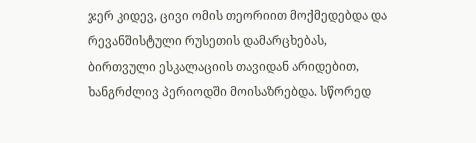ჯერ კიდევ, ცივი ომის თეორიით მოქმედებდა და რევანშისტული რუსეთის დამარცხებას, ბირთვული ესკალაციის თავიდან არიდებით, ხანგრძლივ პერიოდში მოისაზრებდა. სწორედ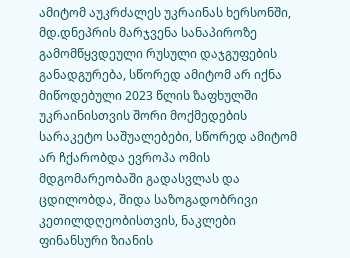ამიტომ აუკრძალეს უკრაინას ხერსონში, მდ.დნეპრის მარჯვენა სანაპიროზე გამომწყვდეული რუსული დაჯგუფების განადგურება, სწორედ ამიტომ არ იქნა მიწოდებული 2023 წლის ზაფხულში უკრაინისთვის შორი მოქმედების სარაკეტო საშუალებები, სწორედ ამიტომ არ ჩქარობდა ევროპა ომის მდგომარეობაში გადასვლას და ცდილობდა, შიდა საზოგადობრივი კეთილდღეობისთვის, ნაკლები ფინანსური ზიანის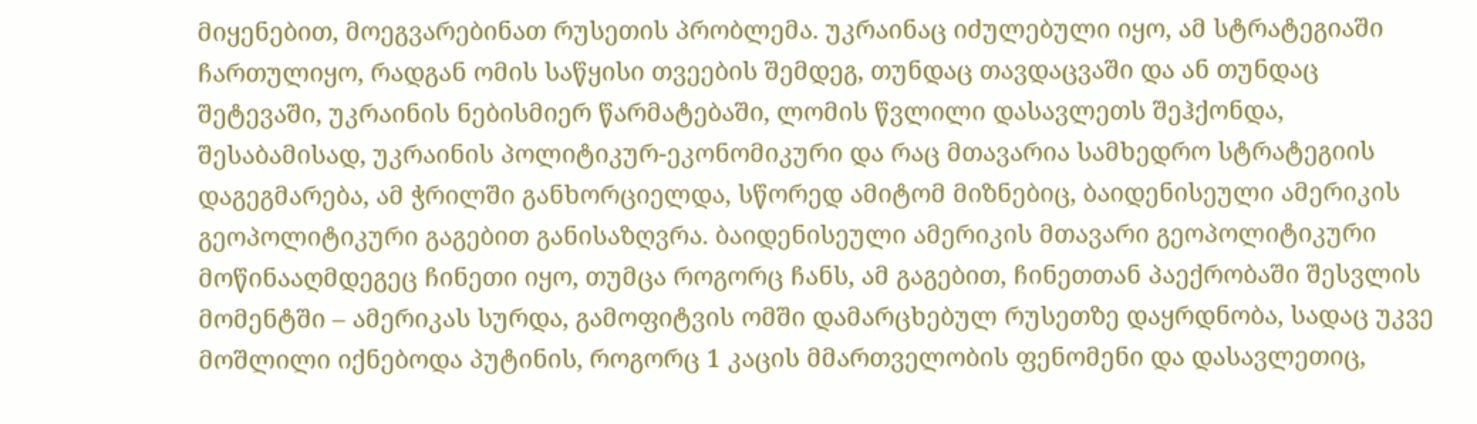მიყენებით, მოეგვარებინათ რუსეთის პრობლემა. უკრაინაც იძულებული იყო, ამ სტრატეგიაში ჩართულიყო, რადგან ომის საწყისი თვეების შემდეგ, თუნდაც თავდაცვაში და ან თუნდაც შეტევაში, უკრაინის ნებისმიერ წარმატებაში, ლომის წვლილი დასავლეთს შეჰქონდა, შესაბამისად, უკრაინის პოლიტიკურ-ეკონომიკური და რაც მთავარია სამხედრო სტრატეგიის დაგეგმარება, ამ ჭრილში განხორციელდა, სწორედ ამიტომ მიზნებიც, ბაიდენისეული ამერიკის გეოპოლიტიკური გაგებით განისაზღვრა. ბაიდენისეული ამერიკის მთავარი გეოპოლიტიკური მოწინააღმდეგეც ჩინეთი იყო, თუმცა როგორც ჩანს, ამ გაგებით, ჩინეთთან პაექრობაში შესვლის მომენტში – ამერიკას სურდა, გამოფიტვის ომში დამარცხებულ რუსეთზე დაყრდნობა, სადაც უკვე მოშლილი იქნებოდა პუტინის, როგორც 1 კაცის მმართველობის ფენომენი და დასავლეთიც,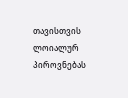თავისთვის ლოიალურ პიროვნებას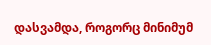დასვამდა, როგორც მინიმუმ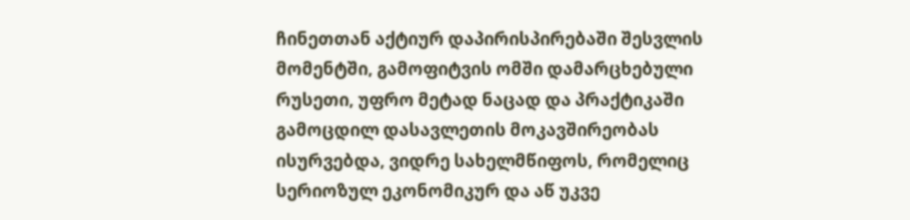ჩინეთთან აქტიურ დაპირისპირებაში შესვლის მომენტში, გამოფიტვის ომში დამარცხებული რუსეთი, უფრო მეტად ნაცად და პრაქტიკაში გამოცდილ დასავლეთის მოკავშირეობას ისურვებდა, ვიდრე სახელმწიფოს, რომელიც სერიოზულ ეკონომიკურ და აწ უკვე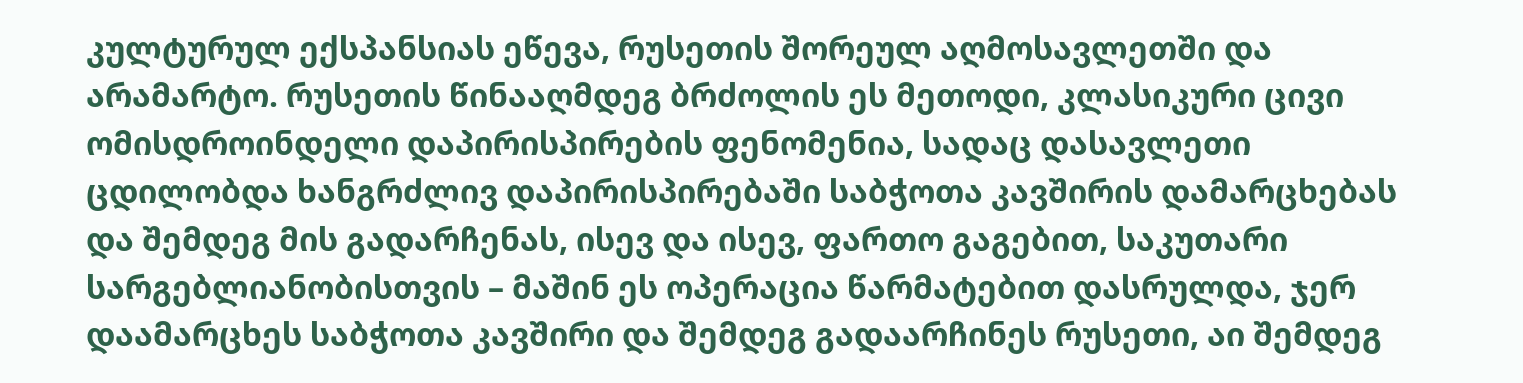კულტურულ ექსპანსიას ეწევა, რუსეთის შორეულ აღმოსავლეთში და არამარტო. რუსეთის წინააღმდეგ ბრძოლის ეს მეთოდი, კლასიკური ცივი ომისდროინდელი დაპირისპირების ფენომენია, სადაც დასავლეთი ცდილობდა ხანგრძლივ დაპირისპირებაში საბჭოთა კავშირის დამარცხებას და შემდეგ მის გადარჩენას, ისევ და ისევ, ფართო გაგებით, საკუთარი სარგებლიანობისთვის – მაშინ ეს ოპერაცია წარმატებით დასრულდა, ჯერ დაამარცხეს საბჭოთა კავშირი და შემდეგ გადაარჩინეს რუსეთი, აი შემდეგ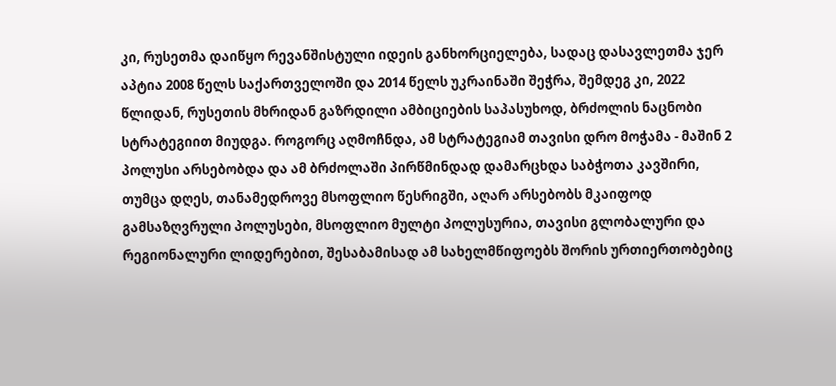კი, რუსეთმა დაიწყო რევანშისტული იდეის განხორციელება, სადაც დასავლეთმა ჯერ აპტია 2008 წელს საქართველოში და 2014 წელს უკრაინაში შეჭრა, შემდეგ კი, 2022 წლიდან, რუსეთის მხრიდან გაზრდილი ამბიციების საპასუხოდ, ბრძოლის ნაცნობი სტრატეგიით მიუდგა. როგორც აღმოჩნდა, ამ სტრატეგიამ თავისი დრო მოჭამა ‐ მაშინ 2 პოლუსი არსებობდა და ამ ბრძოლაში პირწმინდად დამარცხდა საბჭოთა კავშირი, თუმცა დღეს, თანამედროვე მსოფლიო წესრიგში, აღარ არსებობს მკაიფოდ გამსაზღვრული პოლუსები, მსოფლიო მულტი პოლუსურია, თავისი გლობალური და რეგიონალური ლიდერებით, შესაბამისად ამ სახელმწიფოებს შორის ურთიერთობებიც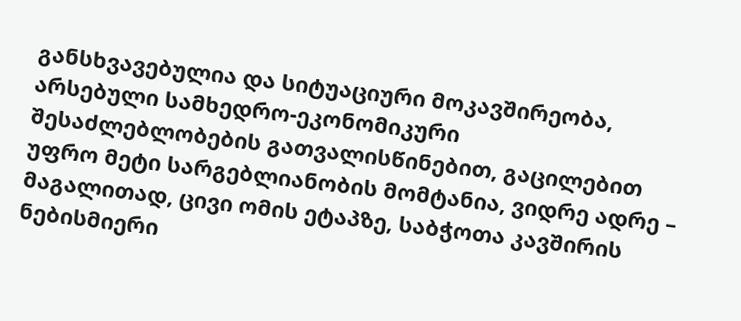განსხვავებულია და სიტუაციური მოკავშირეობა, არსებული სამხედრო-ეკონომიკური შესაძლებლობების გათვალისწინებით, გაცილებით უფრო მეტი სარგებლიანობის მომტანია, ვიდრე ადრე – მაგალითად, ცივი ომის ეტაპზე, საბჭოთა კავშირის ნებისმიერი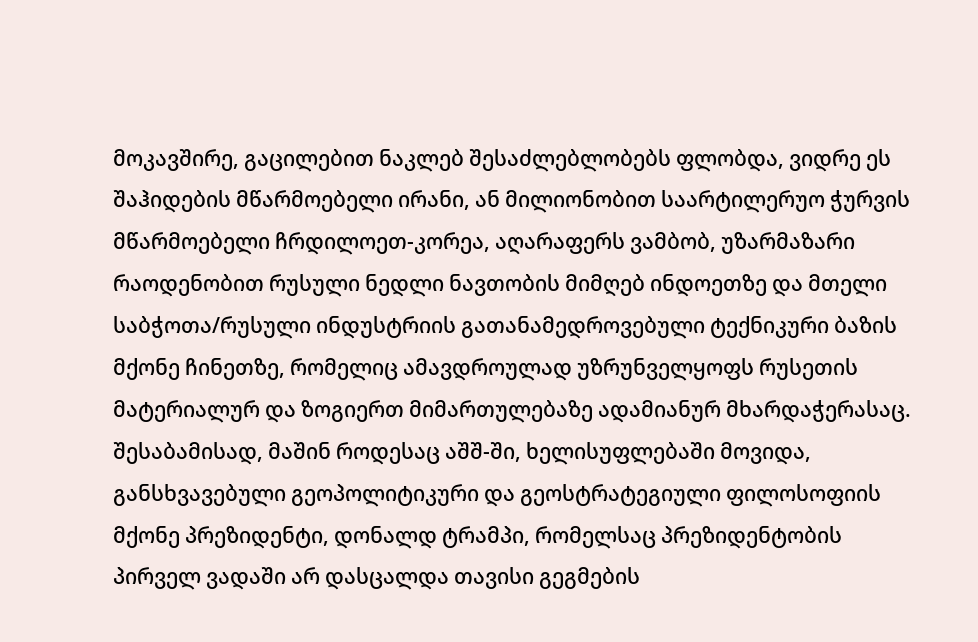მოკავშირე, გაცილებით ნაკლებ შესაძლებლობებს ფლობდა, ვიდრე ეს შაჰიდების მწარმოებელი ირანი, ან მილიონობით საარტილერუო ჭურვის მწარმოებელი ჩრდილოეთ-კორეა, აღარაფერს ვამბობ, უზარმაზარი რაოდენობით რუსული ნედლი ნავთობის მიმღებ ინდოეთზე და მთელი საბჭოთა/რუსული ინდუსტრიის გათანამედროვებული ტექნიკური ბაზის მქონე ჩინეთზე, რომელიც ამავდროულად უზრუნველყოფს რუსეთის მატერიალურ და ზოგიერთ მიმართულებაზე ადამიანურ მხარდაჭერასაც. შესაბამისად, მაშინ როდესაც აშშ-ში, ხელისუფლებაში მოვიდა, განსხვავებული გეოპოლიტიკური და გეოსტრატეგიული ფილოსოფიის მქონე პრეზიდენტი, დონალდ ტრამპი, რომელსაც პრეზიდენტობის პირველ ვადაში არ დასცალდა თავისი გეგმების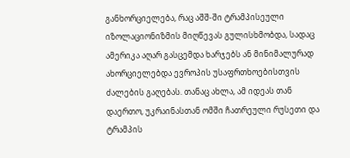განხორციელება, რაც აშშ-ში ტრამპისეული იზოლაციონიზმის მიღწევას გულისხმობდა, სადაც ამერიკა აღარ გასცემდა ხარჯებს ან მინიმალურად ახორციელებდა ევროპის უსაფრთხოებისთვის ძალების გაღებას. თანაც ახლა, ამ იდეას თან დაერთო, უკრაინასთან ომში ჩათრეული რუსეთი და ტრამპის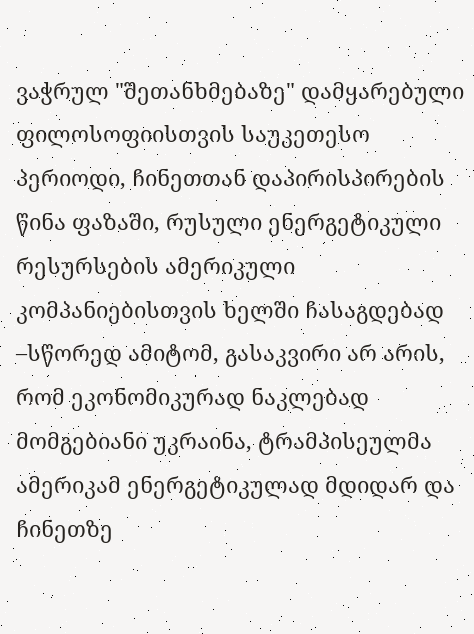ვაჭრულ "შეთანხმებაზე" დამყარებული ფილოსოფიისთვის საუკეთესო პერიოდი, ჩინეთთან დაპირისპირების წინა ფაზაში, რუსული ენერგეტიკული რესურსების ამერიკული კომპანიებისთვის ხელში ჩასაგდებად –სწორედ ამიტომ, გასაკვირი არ არის, რომ ეკონომიკურად ნაკლებად მომგებიანი უკრაინა, ტრამპისეულმა ამერიკამ ენერგეტიკულად მდიდარ და ჩინეთზე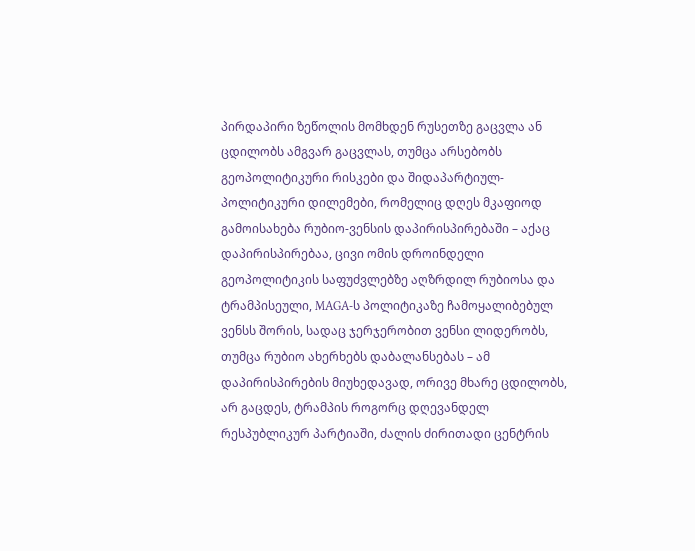პირდაპირი ზეწოლის მომხდენ რუსეთზე გაცვლა ან ცდილობს ამგვარ გაცვლას, თუმცა არსებობს გეოპოლიტიკური რისკები და შიდაპარტიულ-პოლიტიკური დილემები, რომელიც დღეს მკაფიოდ გამოისახება რუბიო-ვენსის დაპირისპირებაში – აქაც დაპირისპირებაა, ცივი ომის დროინდელი გეოპოლიტიკის საფუძვლებზე აღზრდილ რუბიოსა და ტრამპისეული, MAGA-ს პოლიტიკაზე ჩამოყალიბებულ ვენსს შორის, სადაც ჯერჯერობით ვენსი ლიდერობს, თუმცა რუბიო ახერხებს დაბალანსებას – ამ დაპირისპირების მიუხედავად, ორივე მხარე ცდილობს, არ გაცდეს, ტრამპის როგორც დღევანდელ რესპუბლიკურ პარტიაში, ძალის ძირითადი ცენტრის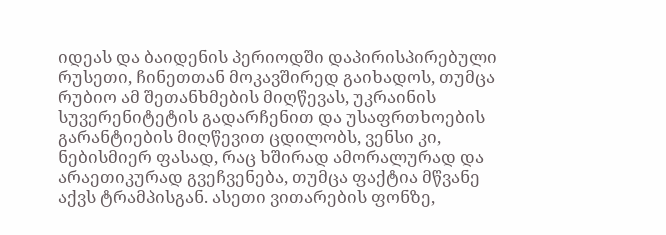იდეას და ბაიდენის პერიოდში დაპირისპირებული რუსეთი, ჩინეთთან მოკავშირედ გაიხადოს, თუმცა რუბიო ამ შეთანხმების მიღწევას, უკრაინის სუვერენიტეტის გადარჩენით და უსაფრთხოების გარანტიების მიღწევით ცდილობს, ვენსი კი, ნებისმიერ ფასად, რაც ხშირად ამორალურად და არაეთიკურად გვეჩვენება, თუმცა ფაქტია მწვანე აქვს ტრამპისგან. ასეთი ვითარების ფონზე,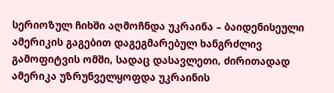სერიოზულ ჩიხში აღმოჩნდა უკრაინა – ბაიდენისეული ამერიკის გაგებით დაგეგმარებულ ხანგრძლივ გამოფიტვის ომში, სადაც დასავლეთი, ძირითადად ამერიკა უზრუნველყოფდა უკრაინის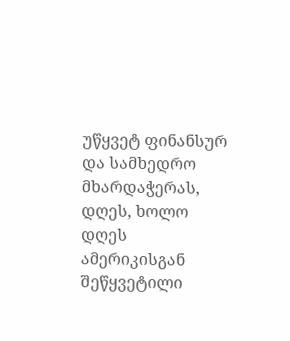უწყვეტ ფინანსურ და სამხედრო მხარდაჭერას, დღეს, ხოლო დღეს ამერიკისგან შეწყვეტილი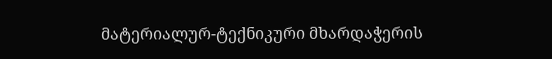მატერიალურ-ტექნიკური მხარდაჭერის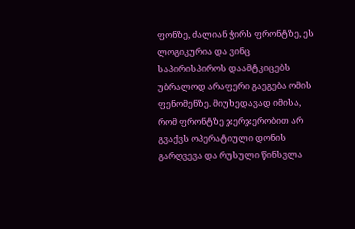ფონზე, ძალიან ჭირს ფრონტზე, ეს ლოგიკურია და ვინც საპირისპიროს დაამტკიცებს უბრალოდ არაფერი გაეგება ომის ფენომენზე. მიუხედავად იმისა, რომ ფრონტზე ჯერჯერობით არ გვაქვს ოპერატიული დონის გარღვევა და რუსული წინსვლა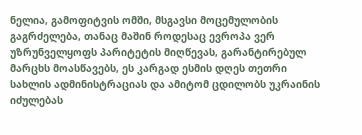ნელია, გამოფიტვის ომში, მსგავსი მოცემულობის გაგრძელება, თანაც მაშინ როდესაც ევროპა ვერ უზრუნველყოფს პარიტეტის მიღწევას, გარანტირებულ მარცხს მოასწავებს, ეს კარგად ესმის დღეს თეთრი სახლის ადმინისტრაციას და ამიტომ ცდილობს უკრაინის იძულებას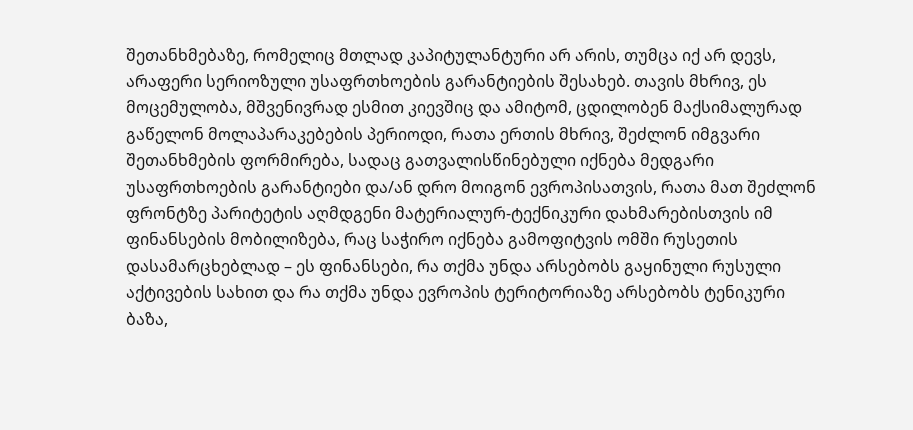შეთანხმებაზე, რომელიც მთლად კაპიტულანტური არ არის, თუმცა იქ არ დევს, არაფერი სერიოზული უსაფრთხოების გარანტიების შესახებ. თავის მხრივ, ეს მოცემულობა, მშვენივრად ესმით კიევშიც და ამიტომ, ცდილობენ მაქსიმალურად გაწელონ მოლაპარაკებების პერიოდი, რათა ერთის მხრივ, შეძლონ იმგვარი შეთანხმების ფორმირება, სადაც გათვალისწინებული იქნება მედგარი უსაფრთხოების გარანტიები და/ან დრო მოიგონ ევროპისათვის, რათა მათ შეძლონ ფრონტზე პარიტეტის აღმდგენი მატერიალურ-ტექნიკური დახმარებისთვის იმ ფინანსების მობილიზება, რაც საჭირო იქნება გამოფიტვის ომში რუსეთის დასამარცხებლად – ეს ფინანსები, რა თქმა უნდა არსებობს გაყინული რუსული აქტივების სახით და რა თქმა უნდა ევროპის ტერიტორიაზე არსებობს ტენიკური ბაზა,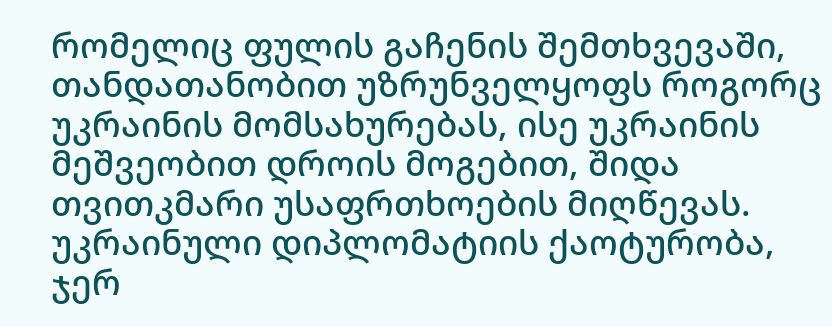რომელიც ფულის გაჩენის შემთხვევაში, თანდათანობით უზრუნველყოფს როგორც უკრაინის მომსახურებას, ისე უკრაინის მეშვეობით დროის მოგებით, შიდა თვითკმარი უსაფრთხოების მიღწევას. უკრაინული დიპლომატიის ქაოტურობა, ჯერ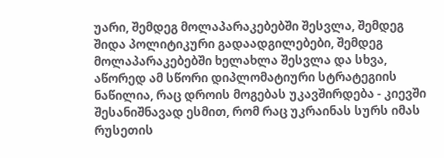უარი, შემდეგ მოლაპარაკებებში შესვლა, შემდეგ შიდა პოლიტიკური გადაადგილებები, შემდეგ მოლაპარაკებებში ხელახლა შესვლა და სხვა, აწორედ ამ სწორი დიპლომატიური სტრატეგიის ნაწილია, რაც დროის მოგებას უკავშირდება ‐ კიევში შესანიშნავად ესმით, რომ რაც უკრაინას სურს იმას რუსეთის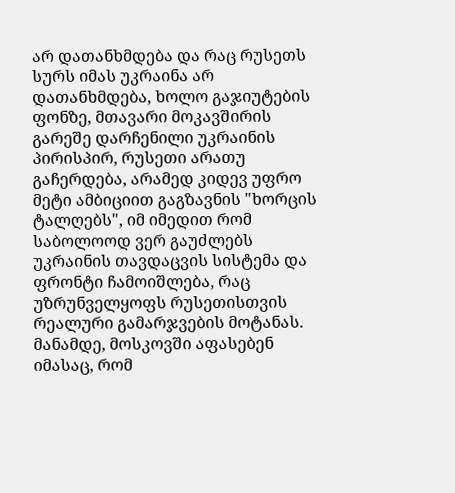არ დათანხმდება და რაც რუსეთს სურს იმას უკრაინა არ დათანხმდება, ხოლო გაჯიუტების ფონზე, მთავარი მოკავშირის გარეშე დარჩენილი უკრაინის პირისპირ, რუსეთი არათუ გაჩერდება, არამედ კიდევ უფრო მეტი ამბიციით გაგზავნის "ხორცის ტალღებს", იმ იმედით რომ საბოლოოდ ვერ გაუძლებს უკრაინის თავდაცვის სისტემა და ფრონტი ჩამოიშლება, რაც უზრუნველყოფს რუსეთისთვის რეალური გამარჯვების მოტანას. მანამდე, მოსკოვში აფასებენ იმასაც, რომ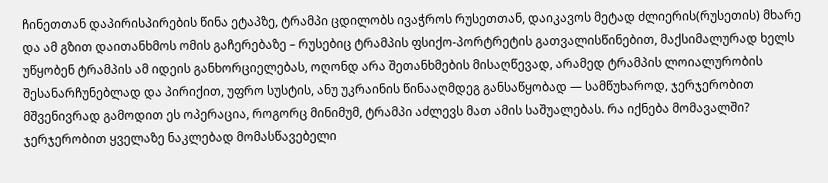ჩინეთთან დაპირისპირების წინა ეტაპზე, ტრამპი ცდილობს ივაჭროს რუსეთთან, დაიკავოს მეტად ძლიერის(რუსეთის) მხარე და ამ გზით დაითანხმოს ომის გაჩერებაზე – რუსებიც ტრამპის ფსიქო-პორტრეტის გათვალისწინებით, მაქსიმალურად ხელს უწყობენ ტრამპის ამ იდეის განხორციელებას, ოღონდ არა შეთანხმების მისაღწევად, არამედ ტრამპის ლოიალურობის შესანარჩუნებლად და პირიქით, უფრო სუსტის, ანუ უკრაინის წინააღმდეგ განსაწყობად — სამწუხაროდ, ჯერჯერობით მშვენივრად გამოდით ეს ოპერაცია, როგორც მინიმუმ, ტრამპი აძლევს მათ ამის საშუალებას. რა იქნება მომავალში? ჯერჯერობით ყველაზე ნაკლებად მომასწავებელი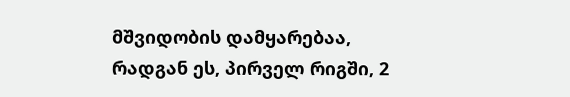მშვიდობის დამყარებაა, რადგან ეს, პირველ რიგში, 2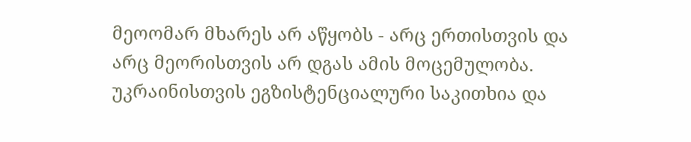მეოომარ მხარეს არ აწყობს - არც ერთისთვის და არც მეორისთვის არ დგას ამის მოცემულობა. უკრაინისთვის ეგზისტენციალური საკითხია და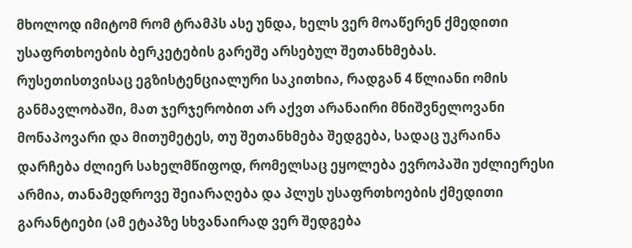მხოლოდ იმიტომ რომ ტრამპს ასე უნდა, ხელს ვერ მოაწერენ ქმედითი უსაფრთხოების ბერკეტების გარეშე არსებულ შეთანხმებას. რუსეთისთვისაც ეგზისტენციალური საკითხია, რადგან 4 წლიანი ომის განმავლობაში, მათ ჯერჯერობით არ აქვთ არანაირი მნიშვნელოვანი მონაპოვარი და მითუმეტეს, თუ შეთანხმება შედგება, სადაც უკრაინა დარჩება ძლიერ სახელმწიფოდ, რომელსაც ეყოლება ევროპაში უძლიერესი არმია, თანამედროვე შეიარაღება და პლუს უსაფრთხოების ქმედითი გარანტიები (ამ ეტაპზე სხვანაირად ვერ შედგება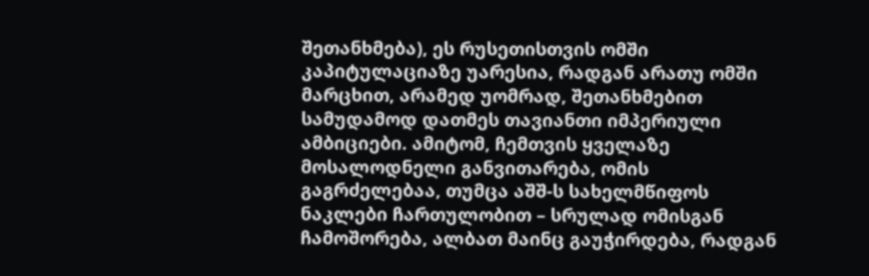შეთანხმება), ეს რუსეთისთვის ომში კაპიტულაციაზე უარესია, რადგან არათუ ომში მარცხით, არამედ უომრად, შეთანხმებით სამუდამოდ დათმეს თავიანთი იმპერიული ამბიციები. ამიტომ, ჩემთვის ყველაზე მოსალოდნელი განვითარება, ომის გაგრძელებაა, თუმცა აშშ-ს სახელმწიფოს ნაკლები ჩართულობით – სრულად ომისგან ჩამოშორება, ალბათ მაინც გაუჭირდება, რადგან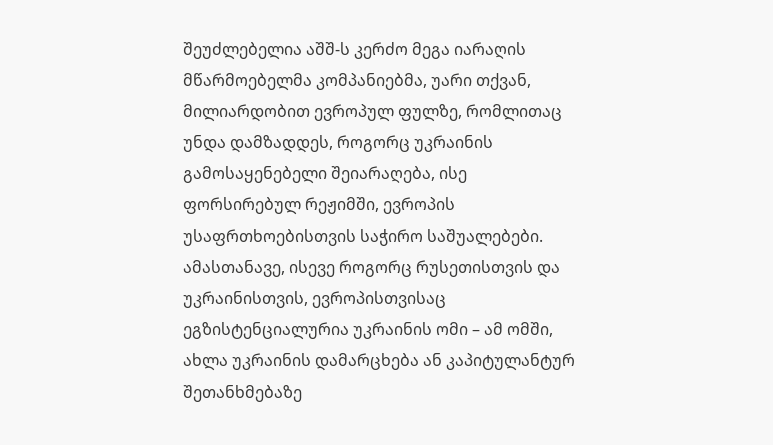შეუძლებელია აშშ-ს კერძო მეგა იარაღის მწარმოებელმა კომპანიებმა, უარი თქვან, მილიარდობით ევროპულ ფულზე, რომლითაც უნდა დამზადდეს, როგორც უკრაინის გამოსაყენებელი შეიარაღება, ისე ფორსირებულ რეჟიმში, ევროპის უსაფრთხოებისთვის საჭირო საშუალებები. ამასთანავე, ისევე როგორც რუსეთისთვის და უკრაინისთვის, ევროპისთვისაც ეგზისტენციალურია უკრაინის ომი – ამ ომში, ახლა უკრაინის დამარცხება ან კაპიტულანტურ შეთანხმებაზე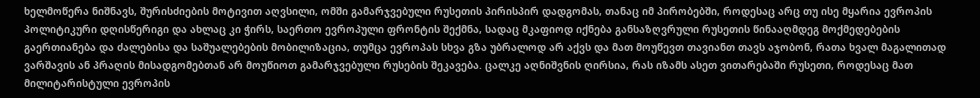ხელმოწერა ნიშნავს, შურისძიების მოტივით აღვსილი, ომში გამარჯვებული რუსეთის პირისპირ დადგომას, თანაც იმ პირობებში, როდესაც არც თუ ისე მყარია ევროპის პოლიტიკური დღისწერიგი და ახლაც კი ჭირს, საერთო ევროპული ფრონტის შექმნა, სადაც მკაფიოდ იქნება განსაზღვრული რუსეთის წინააღმდეგ მოქმედებების გაერთიანება და ძალებისა და საშუალებების მობილიზაცია, თუმცა ევროპას სხვა გზა უბრალოდ არ აქვს და მათ მოუწევთ თავიანთ თავს აჯობონ, რათა ხვალ მაგალითად ვარშავის ან პრაღის მისადგომებთან არ მოუწიოთ გამარჯვებული რუსების შეკავება. ცალკე აღნიშვნის ღირსია, რას იზამს ასეთ ვითარებაში რუსეთი, როდესაც მათ მილიტარისტული ევროპის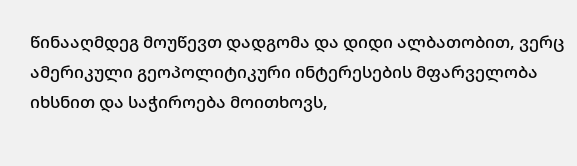წინააღმდეგ მოუწევთ დადგომა და დიდი ალბათობით, ვერც ამერიკული გეოპოლიტიკური ინტერესების მფარველობა იხსნით და საჭიროება მოითხოვს,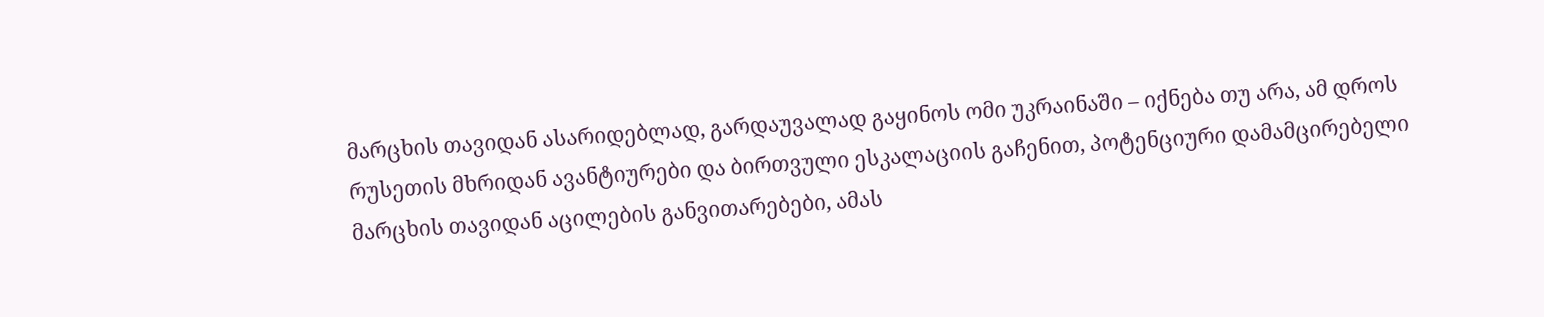მარცხის თავიდან ასარიდებლად, გარდაუვალად გაყინოს ომი უკრაინაში – იქნება თუ არა, ამ დროს რუსეთის მხრიდან ავანტიურები და ბირთვული ესკალაციის გაჩენით, პოტენციური დამამცირებელი მარცხის თავიდან აცილების განვითარებები, ამას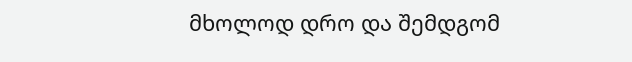მხოლოდ დრო და შემდგომ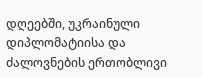დღეებში, უკრაინული დიპლომატიისა და ძალოვნების ერთობლივი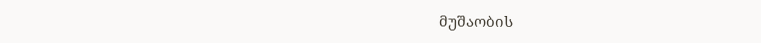მუშაობის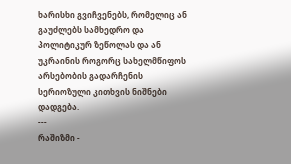ხარისხი გვიჩვენებს, რომელიც ან გაუძლებს სამხედრო და პოლიტიკურ ზეწოლას და ან უკრაინის როგორც სახელმწიფოს არსებობის გადარჩენის სერიოზული კითხვის ნიშნები დადგება.
---
რაშიზმი -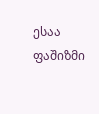ესაა ფაშიზმი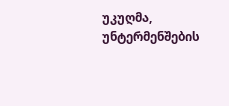უკუღმა, უნტერმენშების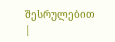შესრულებით
|